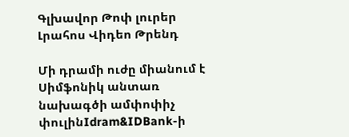Գլխավոր Թոփ լուրեր Լրահոս Վիդեո Թրենդ

Մի դրամի ուժը միանում է Սիմֆոնիկ անտառ նախագծի ամփոփիչ փուլինIdram&IDBank-ի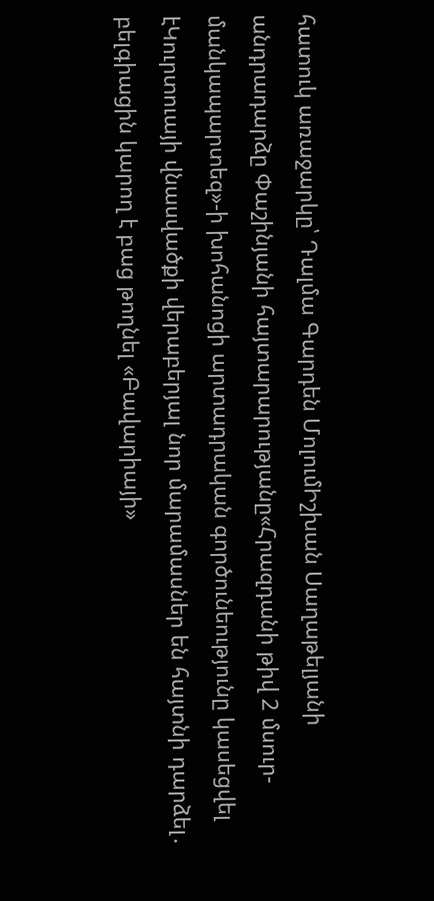հատուկ առաջարկը՝ Դալմա Գարդեն ՄոլումԻշխան Սաղաթելյանի անդրադարձը Փաշինյանի հայտարարությանը«Հրազդանի թիվ 2 մսուր-մանկապարտեզ»-ի խոհանոցի արտադրական գործունեությունը կասեցվել էԿուրտուայի վնասվածքի վերաբերյալ նոր մարամասներ են հայտնի դարձել․ բելգիացին կարող է բաց թողնել «Բավարիայի»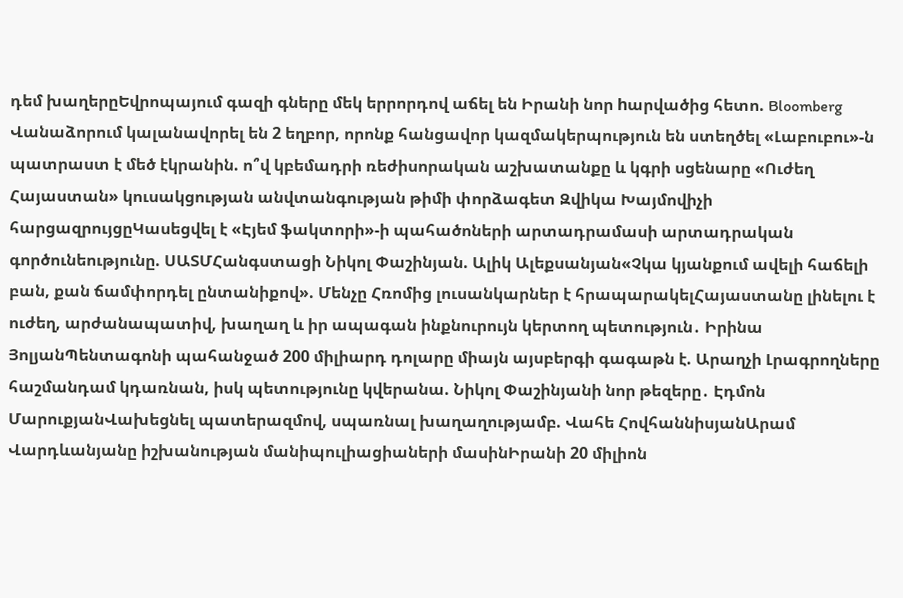դեմ խաղերըԵվրոպայում գազի գները մեկ երրորդով աճել են Իրանի նոր hարվածից հետո. Bloomberg Վանաձորում կալանավորել են 2 եղբոր, որոնք հանցավոր կազմակերպություն են ստեղծել «Լաբուբու»-ն պատրաստ է մեծ էկրանին. ո՞վ կբեմադրի ռեժիսորական աշխատանքը և կգրի սցենարը «Ուժեղ Հայաստան» կուսակցության անվտանգության թիմի փորձագետ Զվիկա Խայմովիչի հարցազրույցըԿասեցվել է «Էյեմ ֆակտորի»-ի պահածոների արտադրամասի արտադրական գործունեությունը. ՍԱՏՄՀանգստացի Նիկոլ Փաշինյան. Ալիկ Ալեքսանյան«Չկա կյանքում ավելի հաճելի բան, քան ճամփորդել ընտանիքով». Մենչը Հռոմից լուսանկարներ է հրապարակելՀայաստանը լինելու է ուժեղ, արժանապատիվ, խաղաղ և իր ապագան ինքնուրույն կերտող պետություն․ Իրինա ՅոլյանՊենտագոնի պահանջած 200 միլիարդ դոլարը միայն այսբերգի գագաթն է. Արաղչի Լրագրողները հաշմանդամ կդառնան, իսկ պետությունը կվերանա. Նիկոլ Փաշինյանի նոր թեզերը․ Էդմոն ՄարուքյանՎախեցնել պատերազմով, սպառնալ խաղաղությամբ. Վահե ՀովհաննիսյանԱրամ Վարդևանյանը իշխանության մանիպուլիացիաների մասինԻրանի 20 միլիոն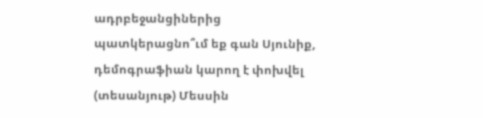ադրբեջանցիներից պատկերացնո՞ւմ եք գան Սյունիք, դեմոգրաֆիան կարող է փոխվել (տեսանյութ) Մեսսին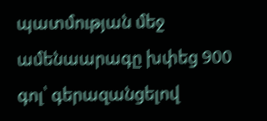պատմության մեջ ամենաարագը խփեց 900 գոլ՝ գերազանցելով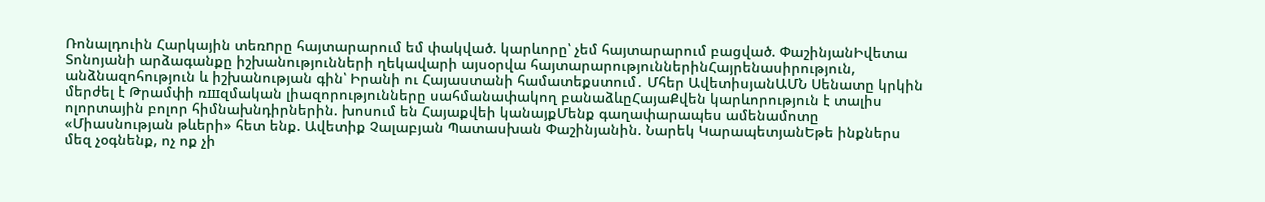Ռոնալդուին Հարկային տեռnրը հայտարարում եմ փակված. կարևորը՝ չեմ հայտարարում բացված. ՓաշինյանԻվետա Տոնոյանի արձագանքը իշխանությունների ղեկավարի այսօրվա հայտարարություններինՀայրենասիրություն, անձնազոհություն և իշխանության գին՝ Իրանի ու Հայաստանի համատեքստում․ Մհեր ԱվետիսյանԱՄՆ Սենատը կրկին մերժել է Թրամփի ռшզմական լիազորությունները սահմանափակող բանաձևըՀայաՔվեն կարևորություն է տալիս ոլորտային բոլոր հիմնախնդիրներին. խոսում են Հայաքվեի կանայքՄենք գաղափարապես ամենամոտը «Միասնության թևերի» հետ ենք. Ավետիք Չալաբյան Պատասխան Փաշինյանին. Նարեկ ԿարապետյանԵթե ինքներս մեզ չօգնենք, ոչ ոք չի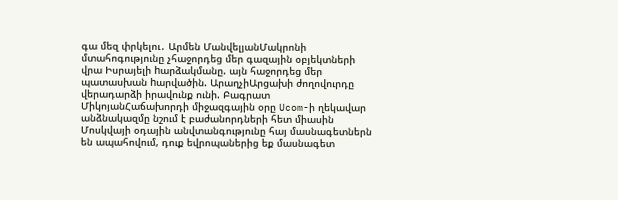գա մեզ փրկելու․ Արմեն ՄանվելյանՄակրոնի մտահոգությունը չհաջորդեց մեր գազային օբյեկտների վրա Իսրայելի hարձակմանը. այն հաջորդեց մեր պատասխան hարվածին. ԱրաղչիԱրցախի ժողովուրդը վերադարձի իրավունք ունի. Բագրատ ՄիկոյանՀաճախորդի միջազգային օրը Ucom-ի ղեկավար անձնակազմը նշում է բաժանորդների հետ միասին Մոսկվայի օդային անվտանգությունը հայ մասնագետներն են ապահովում, դուք եվրոպաներից եք մասնագետ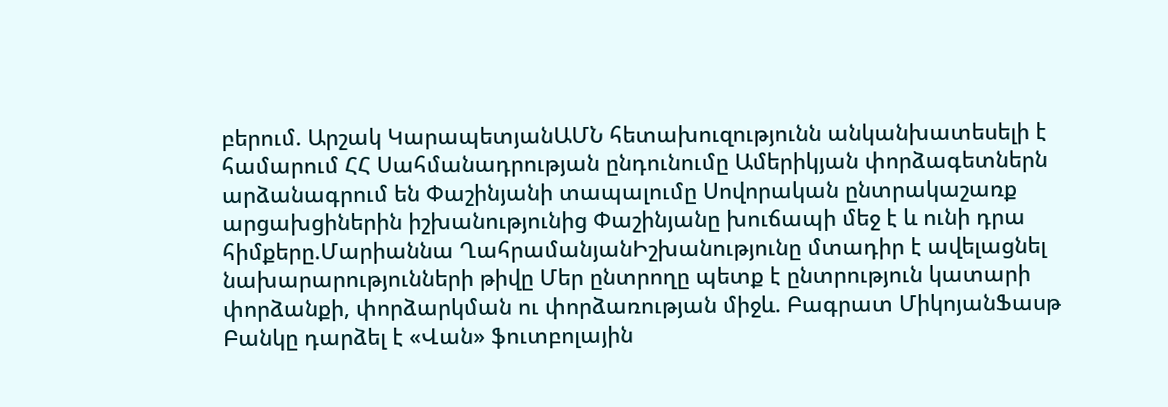բերում. Արշակ ԿարապետյանԱՄՆ հետախուզությունն անկանխատեսելի է համարում ՀՀ Սահմանադրության ընդունումը Ամերիկյան փորձագետներն արձանագրում են Փաշինյանի տապալումը Սովորական ընտրակաշառք արցախցիներին իշխանությունից Փաշինյանը խուճապի մեջ է և ունի դրա հիմքերը.Մարիաննա ՂահրամանյանԻշխանությունը մտադիր է ավելացնել նախարարությունների թիվը Մեր ընտրողը պետք է ընտրություն կատարի փորձանքի, փորձարկման ու փորձառության միջև. Բագրատ ՄիկոյանՖասթ Բանկը դարձել է «Վան» ֆուտբոլային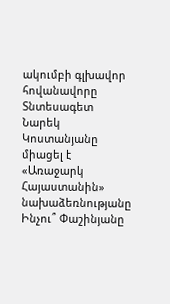ակումբի գլխավոր հովանավորը Տնտեսագետ Նարեկ Կոստանյանը միացել է «Առաջարկ Հայաստանին» նախաձեռնությանը Ինչու՞ Փաշինյանը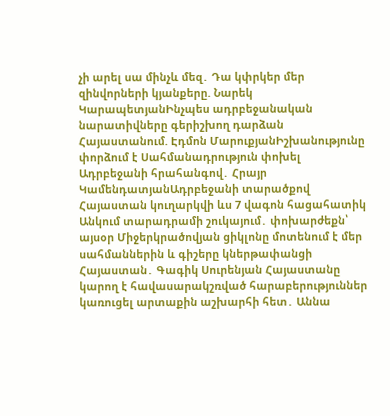չի արել սա մինչև մեզ․ Դա կփրկեր մեր զինվորների կյանքերը. Նարեկ ԿարապետյանԻնչպես ադրբեջանական նարատիվները գերիշխող դարձան Հայաստանում. Էդմոն ՄարուքյանԻշխանությունը փորձում է Սահմանադրություն փոխել Ադրբեջանի հրահանգով․ Հրայր ԿամենդատյանԱդրբեջանի տարածքով Հայաստան կուղարկվի ևս 7 վագոն հացահատիկ Անկում տարադրամի շուկայում․ փոխարժեքն՝ այսօր Միջերկրածովյան ցիկլոնը մոտենում է մեր սահմաններին և գիշերը կներթափանցի Հայաստան․ Գագիկ Սուրենյան Հայաստանը կարող է հավասարակշռված հարաբերություններ կառուցել արտաքին աշխարհի հետ․ Աննա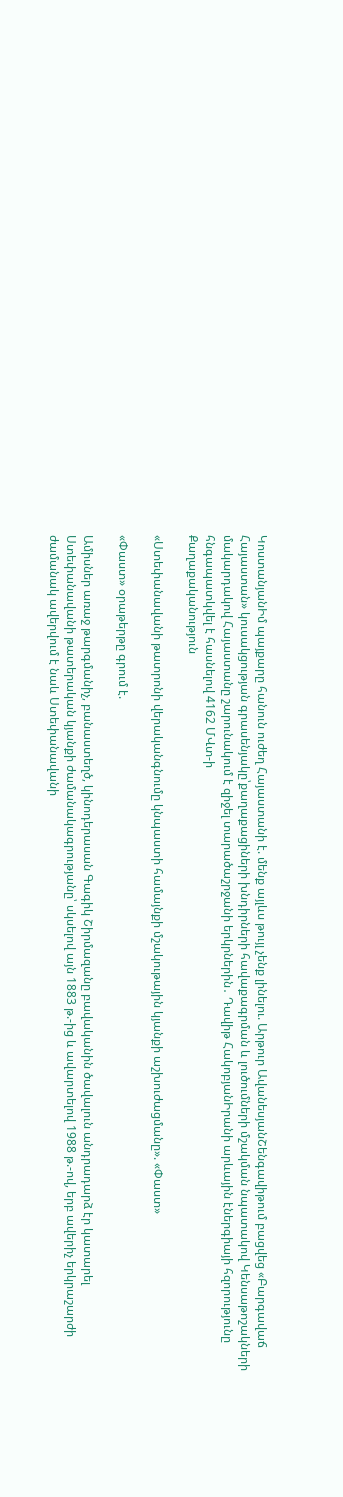ԿոստանյանԻմ պայքարը հանուն ուժեղ Հայաստանի է. մենք այլևս թույլ չենք լինելու. Արթուր ԱվանեսյանՇենգավիթում բացվեց «Բարգավաճ Հայաստան» կուսակցության գրասենյակը՝քաղաքացիների խնդիրների հավաքագրման և լուծումների մշակման նպատակով Կենսաթոշակների մակարդակով Հայաստանը շարունակում է զիջել տարածաշրջանի երկրներին․ Դավիթ ՀակոբյանԻրանի արևային էներգիայի հզորությունը հնգապատկվել է հասնելով 4162 ՄՎտ-ի
Քաղաքականություն

«Ստեփանավանի թատրոնի վերականգնումը կնպաստի համայնքի մշակութային կյանքի աշխուժացմանը». «Փաստ»

«Փաստ» օրաթերթը գրում է.

Ամիսներ առաջ թարգմանիչ, բանաստեղծ, կինոդերասան Գագիկ Շիրմազանը բավականին ծավալուն անդրադարձ էր կատարել Ստեփանավանի թատերական կյանքի ժամանակագրությանը՝ սկսելով այն 1883 թ.-ից և ավարտելով 1988 թ.-ով, երբ ավերիչ երկրաշարժի ժամանակ ավերվում է նաև Ստեփանավանի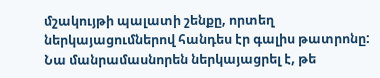մշակույթի պալատի շենքը, որտեղ ներկայացումներով հանդես էր գալիս թատրոնը: Նա մանրամասնորեն ներկայացրել է, թե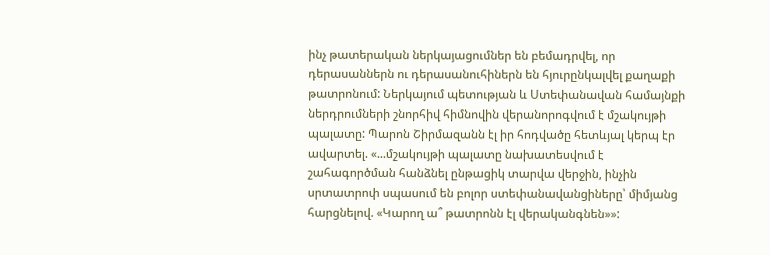ինչ թատերական ներկայացումներ են բեմադրվել, որ դերասաններն ու դերասանուհիներն են հյուրընկալվել քաղաքի թատրոնում: Ներկայում պետության և Ստեփանավան համայնքի ներդրումների շնորհիվ հիմնովին վերանորոգվում է մշակույթի պալատը: Պարոն Շիրմազանն էլ իր հոդվածը հետևյալ կերպ էր ավարտել. «...մշակույթի պալատը նախատեսվում է շահագործման հանձնել ընթացիկ տարվա վերջին, ինչին սրտատրոփ սպասում են բոլոր ստեփանավանցիները՝ միմյանց հարցնելով. «Կարող ա՞ թատրոնն էլ վերականգնեն»»: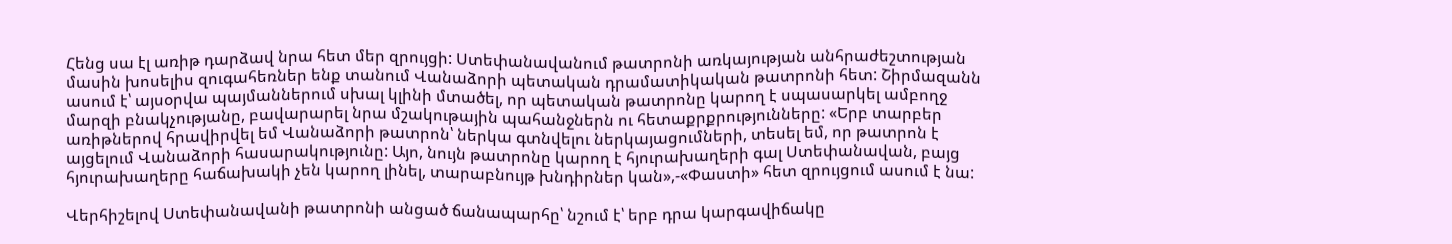Հենց սա էլ առիթ դարձավ նրա հետ մեր զրույցի: Ստեփանավանում թատրոնի առկայության անհրաժեշտության մասին խոսելիս զուգահեռներ ենք տանում Վանաձորի պետական դրամատիկական թատրոնի հետ: Շիրմազանն ասում է՝ այսօրվա պայմաններում սխալ կլինի մտածել, որ պետական թատրոնը կարող է սպասարկել ամբողջ մարզի բնակչությանը, բավարարել նրա մշակութային պահանջներն ու հետաքրքրությունները: «Երբ տարբեր առիթներով հրավիրվել եմ Վանաձորի թատրոն՝ ներկա գտնվելու ներկայացումների, տեսել եմ, որ թատրոն է այցելում Վանաձորի հասարակությունը: Այո, նույն թատրոնը կարող է հյուրախաղերի գալ Ստեփանավան, բայց հյուրախաղերը հաճախակի չեն կարող լինել, տարաբնույթ խնդիրներ կան»,-«Փաստի» հետ զրույցում ասում է նա:

Վերհիշելով Ստեփանավանի թատրոնի անցած ճանապարհը՝ նշում է՝ երբ դրա կարգավիճակը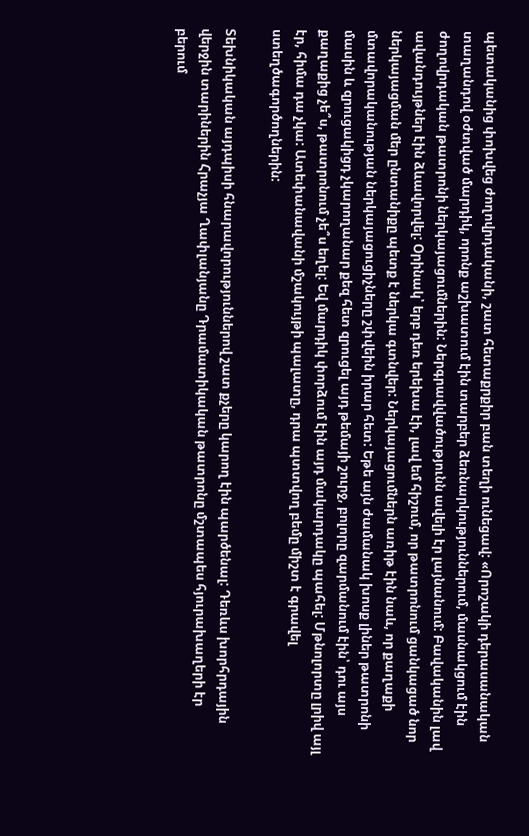պետականից փոխվեց ժողովրդականի, շատ հետաքրքիր բան տեղի ունեցավ: «Որոշակի դերասանական տաղանդով օժտված մարդիկ, որոնք աշխատում էին տարբեր ձեռնարկություններում, մասնակցում էին ժողովրդական թատրոնի ներկայացումներին: Ներգրավվածությունն ավելի էր լայնանում: Բավականին լավ ավանդույթներ էին ձևավորվել: Օրինակ՝ երբ դեռ երեխա էի, լավ եմ հիշում, որ թատրոնում ցանկացած նոր ներկայացման մեր ընտանիքը պետք է ներկա գտնվեր: Ներկայացումներն առիթ էին նաև, որ քաղաքի մտավորականության ներկայացուցիչները շփվեին իրար հետ: Եթե այն ժամանակ խոսք լիներ թատրոնի մասին և զրուցակիցդ չկարողանար քեզ հետ զրուցել այդ թեմայի շուրջ, բոլորը զարմանում էին՝ դու այս քաղաքից չե՞ս, թատրոնում չե՞ս եղել: Եվ մարդիկ փորձում էին այդ մակարդակը պահել: Մթնոլորտը լրիվ այլ էր, հիմա դա չկա: Ատեփանավանի մշակույթի պալատը, դրա պտտվող բեմը միշտ է գրավել ստեղծագործողներին:

Տեխնիկական այդպիսի հնարավորություններով շատ քչերը կարող էին պարծենալ: Դեռևս խորհրդային վերջին տարիներին Հրաչյա Ղափլանյանը Դրամատիկական թատրոնը մշտապես հյուրախաղերի էր բերում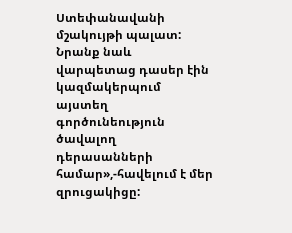Ստեփանավանի մշակույթի պալատ: Նրանք նաև վարպետաց դասեր էին կազմակերպում այստեղ գործունեություն ծավալող դերասանների համար»,-հավելում է մեր զրուցակիցը: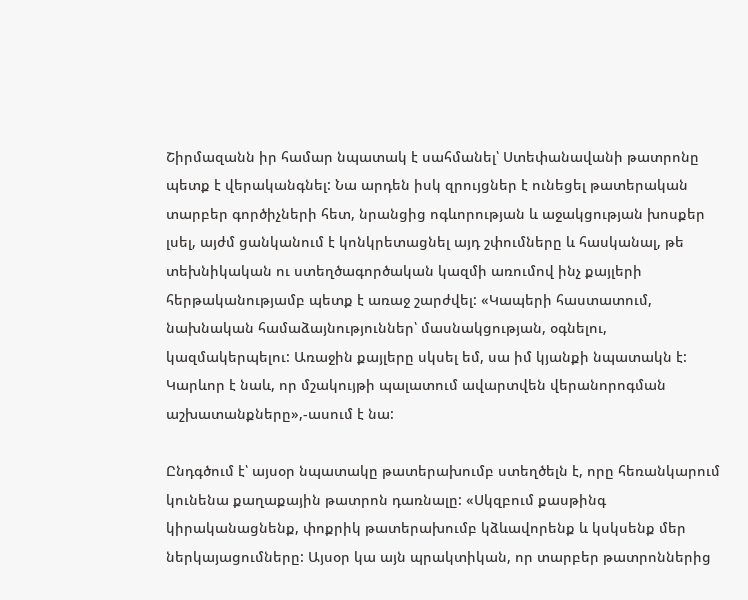Շիրմազանն իր համար նպատակ է սահմանել՝ Ստեփանավանի թատրոնը պետք է վերականգնել: Նա արդեն իսկ զրույցներ է ունեցել թատերական տարբեր գործիչների հետ, նրանցից ոգևորության և աջակցության խոսքեր լսել, այժմ ցանկանում է կոնկրետացնել այդ շփումները և հասկանալ, թե տեխնիկական ու ստեղծագործական կազմի առումով ինչ քայլերի հերթականությամբ պետք է առաջ շարժվել: «Կապերի հաստատում, նախնական համաձայնություններ՝ մասնակցության, օգնելու, կազմակերպելու: Առաջին քայլերը սկսել եմ, սա իմ կյանքի նպատակն է: Կարևոր է նաև, որ մշակույթի պալատում ավարտվեն վերանորոգման աշխատանքները»,-ասում է նա:

Ընդգծում է՝ այսօր նպատակը թատերախումբ ստեղծելն է, որը հեռանկարում կունենա քաղաքային թատրոն դառնալը: «Սկզբում քասթինգ կիրականացնենք, փոքրիկ թատերախումբ կձևավորենք և կսկսենք մեր ներկայացումները: Այսօր կա այն պրակտիկան, որ տարբեր թատրոններից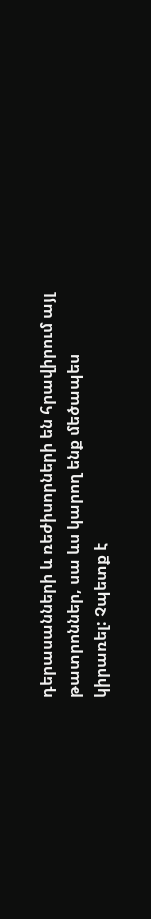դերասանների և ռեժիսորների են հրավիրում այլ թատրոններ, սա ևս կարող ենք մեծապես կիրառել: Չպետք է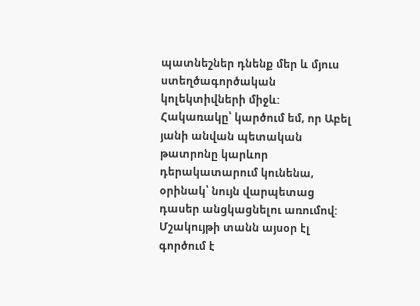պատնեշներ դնենք մեր և մյուս ստեղծագործական կոլեկտիվների միջև: Հակառակը՝ կարծում եմ, որ Աբել յանի անվան պետական թատրոնը կարևոր դերակատարում կունենա, օրինակ՝ նույն վարպետաց դասեր անցկացնելու առումով: Մշակույթի տանն այսօր էլ գործում է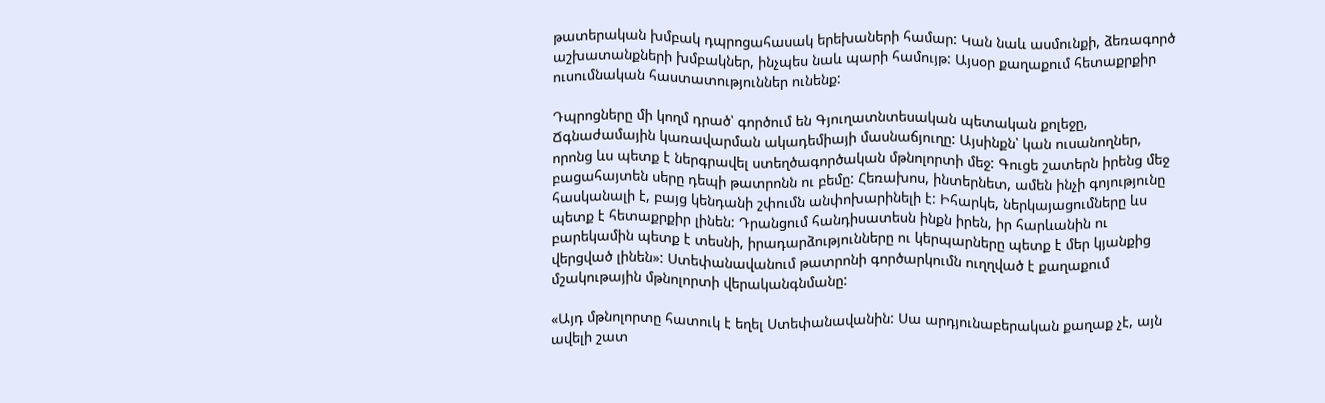թատերական խմբակ դպրոցահասակ երեխաների համար: Կան նաև ասմունքի, ձեռագործ աշխատանքների խմբակներ, ինչպես նաև պարի համույթ: Այսօր քաղաքում հետաքրքիր ուսումնական հաստատություններ ունենք:

Դպրոցները մի կողմ դրած՝ գործում են Գյուղատնտեսական պետական քոլեջը, Ճգնաժամային կառավարման ակադեմիայի մասնաճյուղը: Այսինքն՝ կան ուսանողներ, որոնց ևս պետք է ներգրավել ստեղծագործական մթնոլորտի մեջ: Գուցե շատերն իրենց մեջ բացահայտեն սերը դեպի թատրոնն ու բեմը: Հեռախոս, ինտերնետ, ամեն ինչի գոյությունը հասկանալի է, բայց կենդանի շփումն անփոխարինելի է: Իհարկե, ներկայացումները ևս պետք է հետաքրքիր լինեն: Դրանցում հանդիսատեսն ինքն իրեն, իր հարևանին ու բարեկամին պետք է տեսնի, իրադարձությունները ու կերպարները պետք է մեր կյանքից վերցված լինեն»: Ստեփանավանում թատրոնի գործարկումն ուղղված է քաղաքում մշակութային մթնոլորտի վերականգնմանը:

«Այդ մթնոլորտը հատուկ է եղել Ստեփանավանին: Սա արդյունաբերական քաղաք չէ, այն ավելի շատ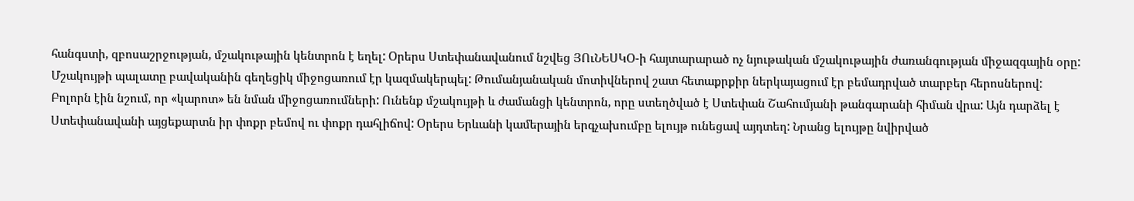հանգստի, զբոսաշրջության, մշակութային կենտրոն է եղել: Օրերս Ստեփանավանում նշվեց ՅՈւՆԵՍԿՕ-ի հայտարարած ոչ նյութական մշակութային ժառանգության միջազգային օրը: Մշակույթի պալատը բավականին գեղեցիկ միջոցառում էր կազմակերպել: Թումանյանական մոտիվներով շատ հետաքրքիր ներկայացում էր բեմադրված տարբեր հերոսներով: Բոլորն էին նշում, որ «կարոտ» են նման միջոցառումների: Ունենք մշակույթի և ժամանցի կենտրոն, որը ստեղծված է Ստեփան Շահումյանի թանգարանի հիման վրա: Այն դարձել է Ստեփանավանի այցեքարտն իր փոքր բեմով ու փոքր դահլիճով: Օրերս Երևանի կամերային երգչախումբը ելույթ ունեցավ այդտեղ: Նրանց ելույթը նվիրված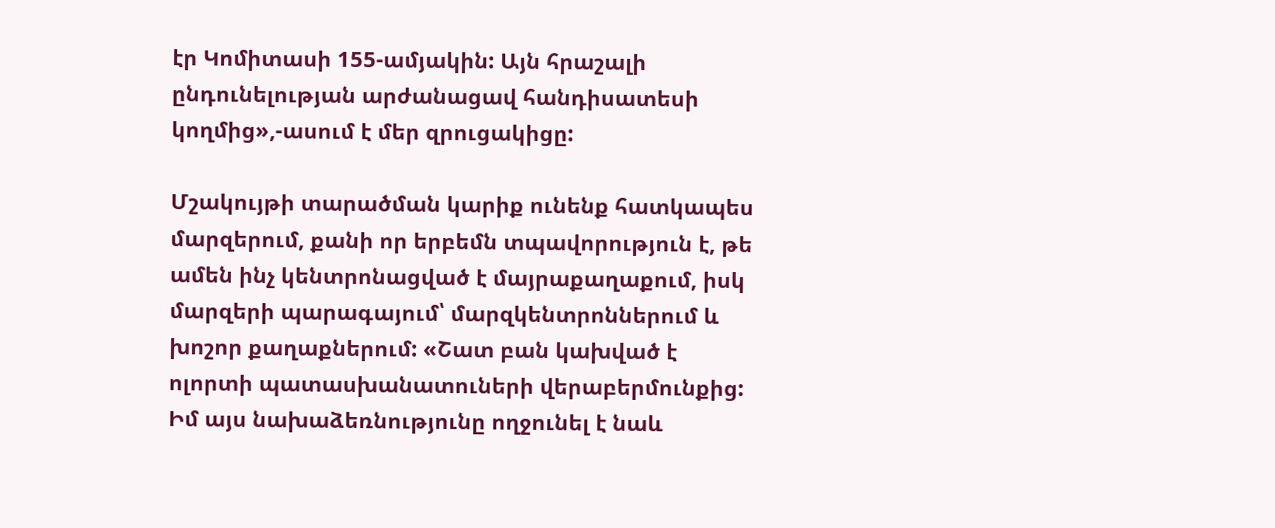էր Կոմիտասի 155-ամյակին: Այն հրաշալի ընդունելության արժանացավ հանդիսատեսի կողմից»,-ասում է մեր զրուցակիցը:

Մշակույթի տարածման կարիք ունենք հատկապես մարզերում, քանի որ երբեմն տպավորություն է, թե ամեն ինչ կենտրոնացված է մայրաքաղաքում, իսկ մարզերի պարագայում՝ մարզկենտրոններում և խոշոր քաղաքներում: «Շատ բան կախված է ոլորտի պատասխանատուների վերաբերմունքից: Իմ այս նախաձեռնությունը ողջունել է նաև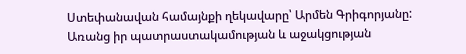Ստեփանավան համայնքի ղեկավարը՝ Արմեն Գրիգորյանը: Առանց իր պատրաստակամության և աջակցության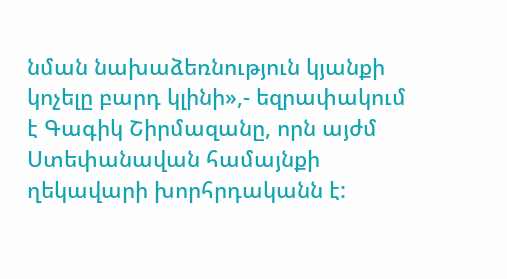նման նախաձեռնություն կյանքի կոչելը բարդ կլինի»,- եզրափակում է Գագիկ Շիրմազանը, որն այժմ Ստեփանավան համայնքի ղեկավարի խորհրդականն է: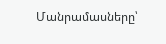Մանրամասները՝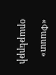«Փաստ» օրաթերթի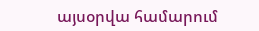այսօրվա համարում